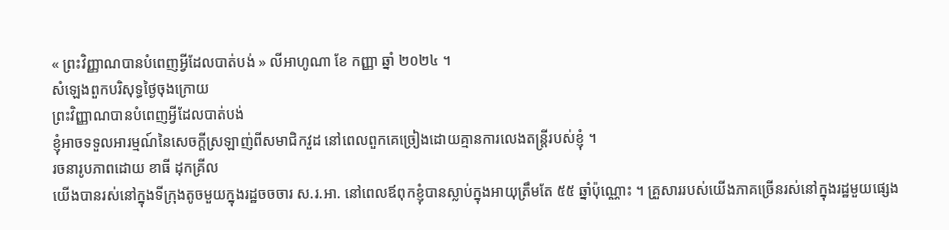« ព្រះវិញ្ញាណបានបំពេញអ្វីដែលបាត់បង់ » លីអាហូណា ខែ កញ្ញា ឆ្នាំ ២០២៤ ។
សំឡេងពួកបរិសុទ្ធថ្ងៃចុងក្រោយ
ព្រះវិញ្ញាណបានបំពេញអ្វីដែលបាត់បង់
ខ្ញុំអាចទទួលអារម្មណ៍នៃសេចក្ដីស្រឡាញ់ពីសមាជិកវួដ នៅពេលពួកគេច្រៀងដោយគ្មានការលេងតន្ត្រីរបស់ខ្ញុំ ។
រចនារូបភាពដោយ ខាធី ដុកគ្រីល
យើងបានរស់នៅក្នុងទីក្រុងតូចមួយក្នុងរដ្ឋចចចារ ស.រ.អា. នៅពេលឪពុកខ្ញុំបានស្លាប់ក្នុងអាយុត្រឹមតែ ៥៥ ឆ្នាំប៉ុណ្ណោះ ។ គ្រួសាររបស់យើងភាគច្រើនរស់នៅក្នុងរដ្ឋមួយផ្សេង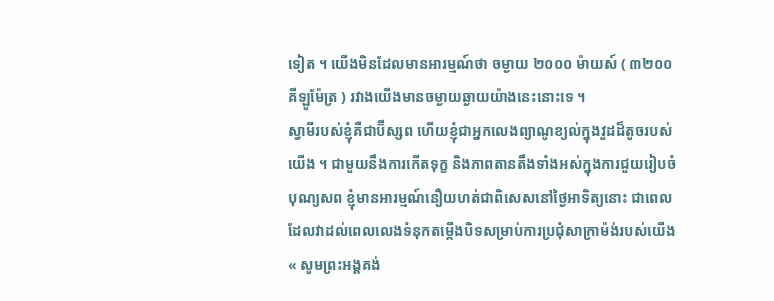ទៀត ។ យើងមិនដែលមានអារម្មណ៍ថា ចម្ងាយ ២០០០ ម៉ាយស៍ ( ៣២០០ គីឡូម៉ែត្រ ) រវាងយើងមានចម្ងាយឆ្ងាយយ៉ាងនេះនោះទេ ។
ស្វាមីរបស់ខ្ញុំគឺជាប៊ីស្សព ហើយខ្ញុំជាអ្នកលេងព្យាណូខ្យល់ក្នុងវួដដ៏តូចរបស់យើង ។ ជាមួយនឹងការកើតទុក្ខ និងភាពតានតឹងទាំងអស់ក្នុងការជួយរៀបចំបុណ្យសព ខ្ញុំមានអារម្មណ៍នឿយហត់ជាពិសេសនៅថ្ងៃអាទិត្យនោះ ជាពេលដែលវាដល់ពេលលេងទំនុកតម្កើងបិទសម្រាប់ការប្រជុំសាក្រាម៉ង់របស់យើង « សូមព្រះអង្គគង់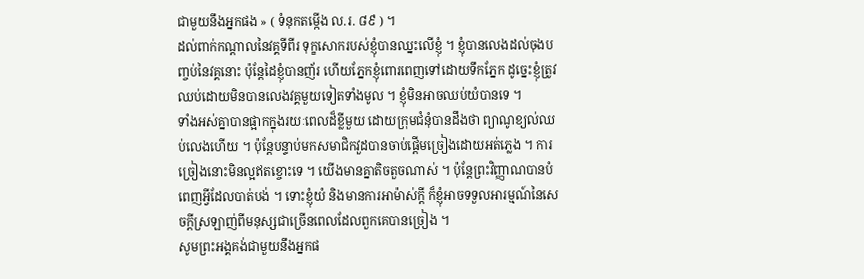ជាមួយនឹងអ្នកផង » ( ទំនុកតម្កើង ល.រ. ៨៩ ) ។
ដល់ពាក់កណ្តាលនៃវគ្គទីពីរ ទុក្ខសោករបស់ខ្ញុំបានឈ្នះលើខ្ញុំ ។ ខ្ញុំបានលេងដល់ចុងបញ្ចប់នៃវគ្គនោះ ប៉ុន្តែដៃខ្ញុំបានញ័រ ហើយភ្នែកខ្ញុំពោរពេញទៅដោយទឹកភ្នែក ដូច្នេះខ្ញុំត្រូវឈប់ដោយមិនបានលេងវគ្គមួយទៀតទាំងមូល ។ ខ្ញុំមិនអាចឈប់យំបានទេ ។
ទាំងអស់គ្នាបានផ្អាកក្នុងរយៈពេលដ៏ខ្លីមួយ ដោយក្រុមជំនុំបានដឹងថា ព្យាណូខ្យល់ឈប់លេងហើយ ។ ប៉ុន្តែបន្ទាប់មកសមាជិកវួដបានចាប់ផ្តើមច្រៀងដោយអត់ភ្លេង ។ ការច្រៀងនោះមិនល្អឥតខ្ចោះទេ ។ យើងមានគ្នាតិចតួចណាស់ ។ ប៉ុន្តែព្រះវិញ្ញាណបានបំពេញអ្វីដែលបាត់បង់ ។ ទោះខ្ញុំយំ និងមានការអាម៉ាស់ក្ដី ក៏ខ្ញុំអាចទទួលអារម្មណ៍នៃសេចក្ដីស្រឡាញ់ពីមនុស្សជាច្រើនពេលដែលពួកគេបានច្រៀង ។
សូមព្រះអង្គគង់ជាមួយនឹងអ្នកផ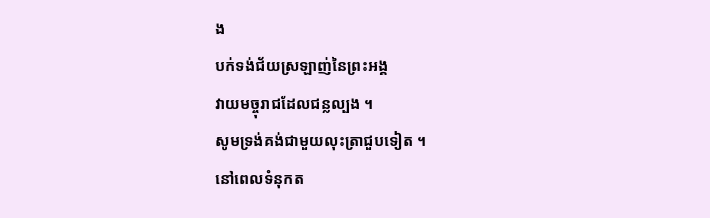ង
បក់ទង់ជ័យស្រឡាញ់នៃព្រះអង្គ
វាយមច្ចុរាជដែលជន្លល្បង ។
សូមទ្រង់គង់ជាមួយលុះត្រាជួបទៀត ។
នៅពេលទំនុកត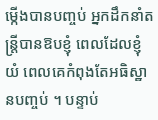ម្កើងបានបញ្ចប់ អ្នកដឹកនាំតន្ត្រីបានឱបខ្ញុំ ពេលដែលខ្ញុំយំ ពេលគេកំពុងតែអធិស្ឋានបញ្ចប់ ។ បន្ទាប់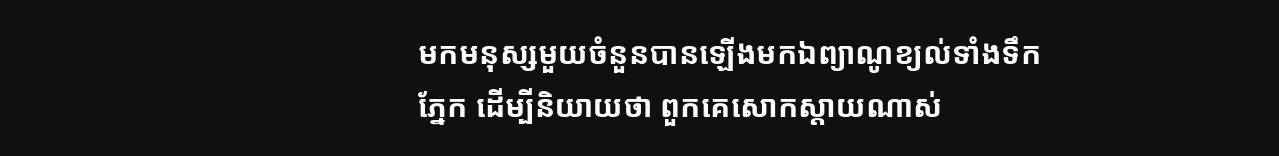មកមនុស្សមួយចំនួនបានឡើងមកឯព្យាណូខ្យល់ទាំងទឹកភ្នែក ដើម្បីនិយាយថា ពួកគេសោកស្តាយណាស់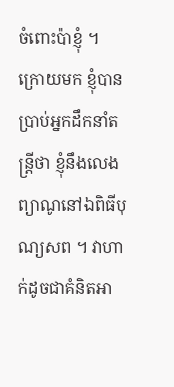ចំពោះប៉ាខ្ញុំ ។
ក្រោយមក ខ្ញុំបានប្រាប់អ្នកដឹកនាំតន្ត្រីថា ខ្ញុំនឹងលេងព្យាណូនៅឯពិធីបុណ្យសព ។ វាហាក់ដូចជាគំនិតអា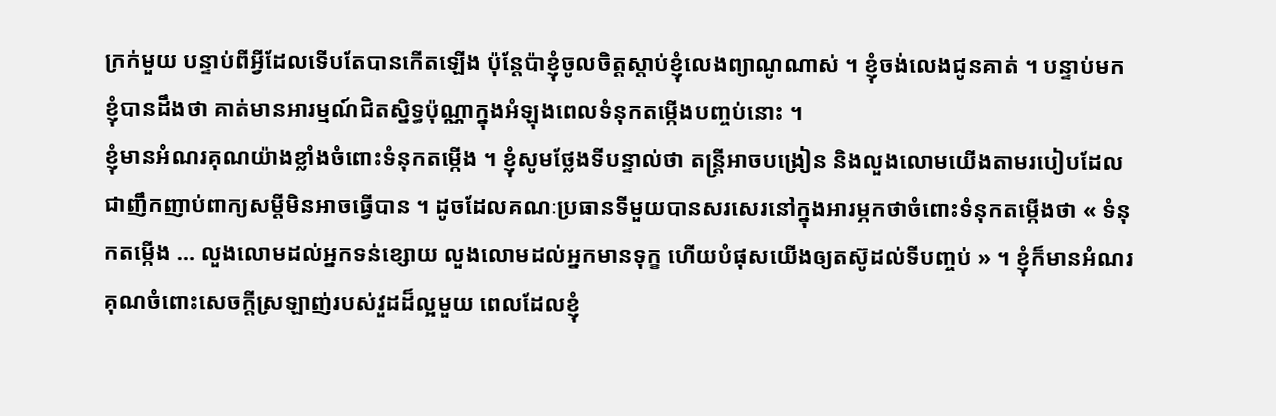ក្រក់មួយ បន្ទាប់ពីអ្វីដែលទើបតែបានកើតឡើង ប៉ុន្តែប៉ាខ្ញុំចូលចិត្តស្តាប់ខ្ញុំលេងព្យាណូណាស់ ។ ខ្ញុំចង់លេងជូនគាត់ ។ បន្ទាប់មក ខ្ញុំបានដឹងថា គាត់មានអារម្មណ៍ជិតស្និទ្ធប៉ុណ្ណាក្នុងអំឡុងពេលទំនុកតម្កើងបញ្ចប់នោះ ។
ខ្ញុំមានអំណរគុណយ៉ាងខ្លាំងចំពោះទំនុកតម្កើង ។ ខ្ញុំសូមថ្លែងទីបន្ទាល់ថា តន្ត្រីអាចបង្រៀន និងលួងលោមយើងតាមរបៀបដែលជាញឹកញាប់ពាក្យសម្ដីមិនអាចធ្វើបាន ។ ដូចដែលគណៈប្រធានទីមួយបានសរសេរនៅក្នុងអារម្ភកថាចំពោះទំនុកតម្កើងថា « ទំនុកតម្កើង … លួងលោមដល់អ្នកទន់ខ្សោយ លួងលោមដល់អ្នកមានទុក្ខ ហើយបំផុសយើងឲ្យតស៊ូដល់ទីបញ្ចប់ » ។ ខ្ញុំក៏មានអំណរគុណចំពោះសេចក្ដីស្រឡាញ់របស់វួដដ៏ល្អមួយ ពេលដែលខ្ញុំ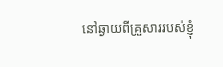នៅឆ្ងាយពីគ្រួសាររបស់ខ្ញុំ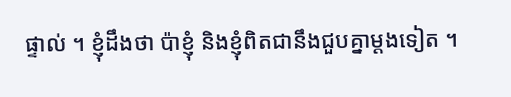ផ្ទាល់ ។ ខ្ញុំដឹងថា ប៉ាខ្ញុំ និងខ្ញុំពិតជានឹងជួបគ្នាម្តងទៀត ។